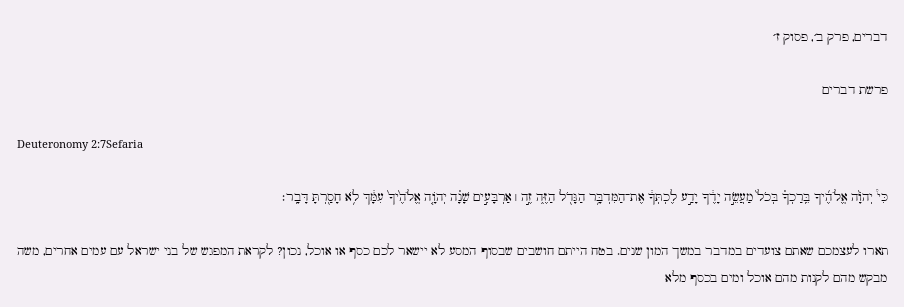דברים, פרק ב׳, פסוק ז׳

פרשת דברים

Deuteronomy 2:7Sefaria

כִּי֩ יְהֹוָ֨ה אֱלֹהֶ֜יךָ בֵּֽרַכְךָ֗ בְּכֹל֙ מַעֲשֵׂ֣ה יָדֶ֔ךָ יָדַ֣ע לֶכְתְּךָ֔ אֶת־הַמִּדְבָּ֥ר הַגָּדֹ֖ל הַזֶּ֑ה זֶ֣ה ׀ אַרְבָּעִ֣ים שָׁנָ֗ה יְהֹוָ֤ה אֱלֹהֶ֙יךָ֙ עִמָּ֔ךְ לֹ֥א חָסַ֖רְתָּ דָּבָֽר׃

תארו לעצמכם שאתם צועדים במדבר במשך המון שנים. בטח הייתם חושבים שבסוף המסע לא יישאר לכם כסף או אוכל, נכון? לקראת המפגש של בני ישראל עם עמים אחרים, משה מבקש מהם לקנות מהם אוכל ומים בכסף מלא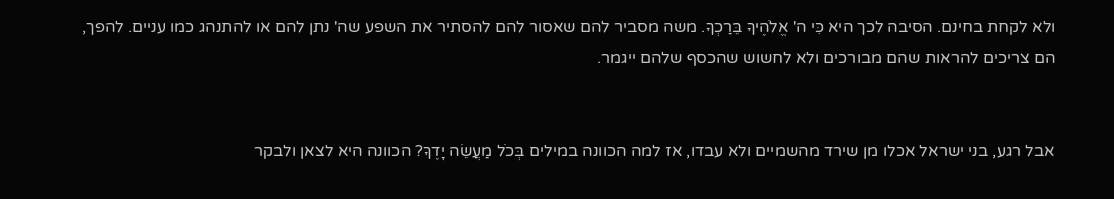ולא לקחת בחינם. הסיבה לכך היא כִּי ה' אֱלֹהֶיךָ בֵּרַכְךָ. משה מסביר להם שאסור להם להסתיר את השפע שה' נתן להם או להתנהג כמו עניים. להפך, הם צריכים להראות שהם מבורכים ולא לחשוש שהכסף שלהם ייגמר.


אבל רגע, בני ישראל אכלו מן שירד מהשמיים ולא עבדו, אז למה הכוונה במילים בְּכֹל מַעֲשֵׂה יָדֶךָ? הכוונה היא לצאן ולבקר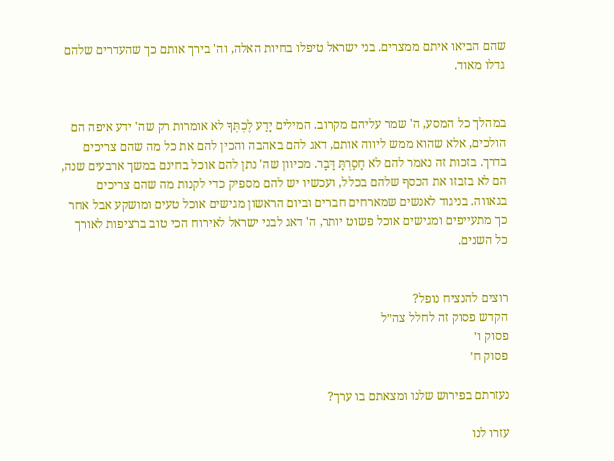שהם הביאו איתם ממצרים. בני ישראל טיפלו בחיות האלה, וה' בירך אותם כך שהעדרים שלהם גדלו מאוד.


במהלך כל המסע, ה' שמר עליהם מקרוב. המילים יָדַע לֶכְתְּךָ לא אומרות רק שה' ידע איפה הם הולכים, אלא שהוא ממש ליווה אותם, דאג להם באהבה והכין להם את כל מה שהם צריכים בדרך. בזכות זה נאמר להם לֹא חָסַרְתָּ דָּבָר. מכיוון שה' נתן להם אוכל בחינם במשך ארבעים שנה, הם לא בזבזו את הכסף שלהם בכלל, ועכשיו יש להם מספיק כדי לקנות מה שהם צריכים בגאווה. בניגוד לאנשים שמארחים חברים וביום הראשון מגישים אוכל טעים ומושקע אבל אחר כך מתעייפים ומגישים אוכל פשוט יותר, ה' דאג לבני ישראל לאירוח הכי טוב ברציפות לאורך כל השנים.


רוצים להנציח נופל?
הקדש פסוק זה לחלל צה״ל
פסוק ו׳
פסוק ח׳

נעזרתם בפירוש שלנו ומצאתם בו ערך?

עזרו לנו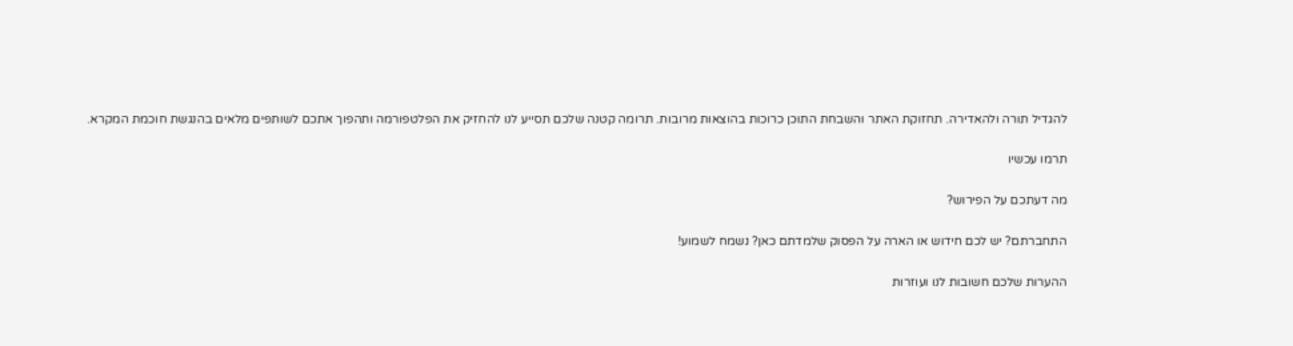להגדיל תורה ולהאדירה. תחזוקת האתר והשבחת התוכן כרוכות בהוצאות מרובות. תרומה קטנה שלכם תסייע לנו להחזיק את הפלטפורמה ותהפוך אתכם לשותפים מלאים בהנגשת חוכמת המקרא.

תרמו עכשיו

מה דעתכם על הפירוש?

התחברתם? יש לכם חידוש או הארה על הפסוק שלמדתם כאן? נשמח לשמוע!

ההערות שלכם חשובות לנו ועוזרות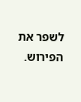לשפר את הפירוש.